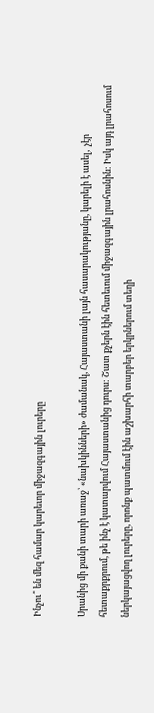Ինչու՞ են մեզ համար կարեւոր միջազգային լուրերը

Սրանից մի քանի տարի առաջ՝ «նախկինների» ժամանակ, Հայաստանի լայն հասարակությանը, կարելի է ասել,  չէր հետաքրքրում, թե ինչ է կատարվում Հայաստանից դուրս: Շատ քչերն էին հետեւում միջազգային լրահոսնին: Իսկ այդ լրահոսում ներկայացվող լուրերը, որոնք պատմում էին աշխարհի տարբեր երկրներում տեղի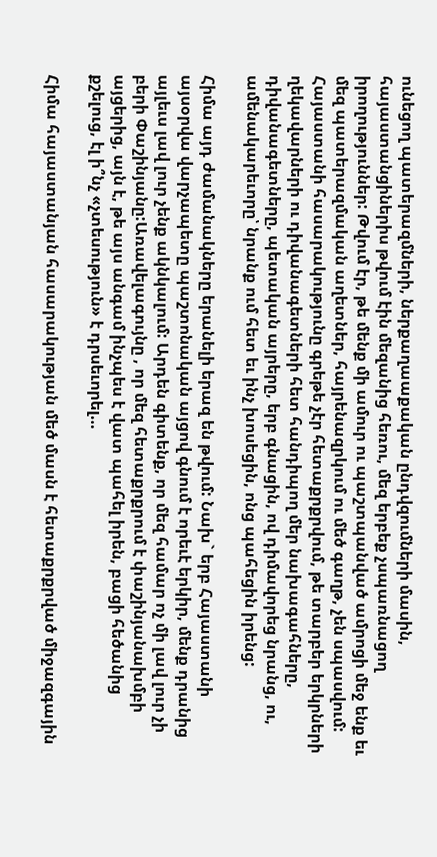ունեցող պատերազմների, ներքաղաաքական ընդվզումների մասին, հայաստանցիներիս թվում էին մեզանից հեռու, մեզ երբեք չսպառնացող իրողություններ: Թվում էր, թե մենք մի ամուր ու պաշտպանված ամրոցի մեջ ենք եւ մեզ պատերազմական աղետներ, հայրենազրկում ու մեծ գաղթ, չեն սպասվում: Հայաստանի հասարակությունը գրեթե չէր հետաքրքրվում, թե տարբեր երկրների ղեկավարների ու դիվանագետների հետ հանդիպող մեր նախագահները, դիվանագետները, պետական այրերը, երբ գնացին, ով դիմավորեց նրանց, ու, ամենակարեւորը՝ նրանք ում հետ եւ ինչ խոսեցին, ոնց պահեցին իրենց:

Հիմա այդ ժամանակները երանելի երազ են թվում: Նախ` երբ Հայաստանի այսօրվա վարչապետը պաշտոնական այցով գնում է որեւէ երկիր, մենք դրանից այլեւս լավ լուր չենք ակնկալում: Արդեն գիտենք, որ մեզ համար ոչ մի լավ լուր չի բերի Փաշինյանը:Առավելագույնը , որ մեզ հետաքրքրում է փաշինյանախմբի այցերից, այն է, թե այս անգամ ինչպես է վատ պահել իրեն, բացի հեծանից քշելուց, էլ ի՞նչ «չտեսություն» է դրսեւորել…

Հիմա հայաստանյան հասարակության մեծ մասն է հետաքրքրված միջազգային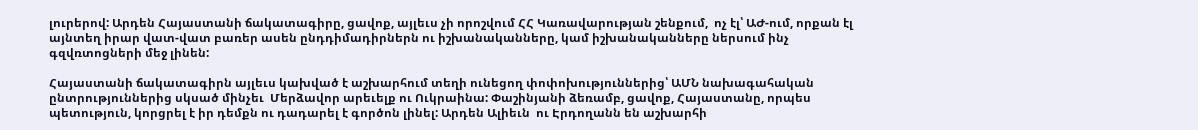լուրերով: Արդեն Հայաստանի ճակատագիրը, ցավոք, այլեւս չի որոշվում ՀՀ Կառավարության շենքում,  ոչ էլ՝ ԱԺ-ում, որքան էլ այնտեղ իրար վատ-վատ բառեր ասեն ընդդիմադիրներն ու իշխանականները, կամ իշխանականները ներսում ինչ գզվռտոցների մեջ լինեն:

Հայաստանի ճակատագիրն այլեւս կախված է աշխարհում տեղի ունեցող փոփոխություններից՝ ԱՄՆ նախագահական ընտրություններից սկսած մինչեւ  Մերձավոր արեւելք ու Ուկրաինա: Փաշինյանի ձեռամբ, ցավոք, Հայաստանը, որպես պետություն, կորցրել է իր դեմքն ու դադարել է գործոն լինել: Արդեն Ալիեւն  ու Էրդողանն են աշխարհի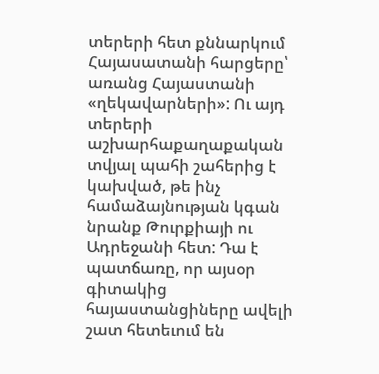տերերի հետ քննարկում Հայասատանի հարցերը՝ առանց Հայաստանի «ղեկավարների»: Ու այդ տերերի աշխարհաքաղաքական տվյալ պահի շահերից է կախված, թե ինչ համաձայնության կգան նրանք Թուրքիայի ու Ադրեջանի հետ: Դա է պատճառը, որ այսօր գիտակից հայաստանցիները ավելի շատ հետեւում են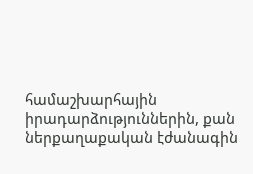համաշխարհային իրադարձություններին, քան ներքաղաքական էժանագին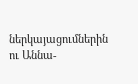ներկայացումներին ու Աննա-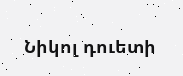Նիկոլ դուետի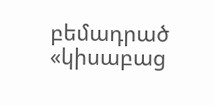բեմադրած «կիսաբաց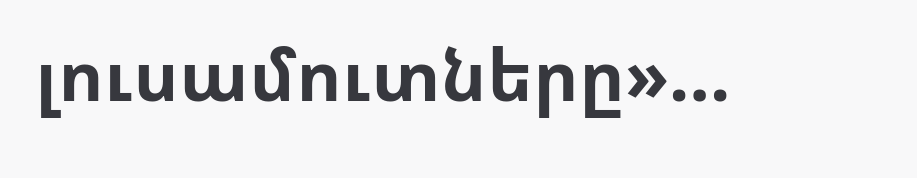լուսամուտները»…